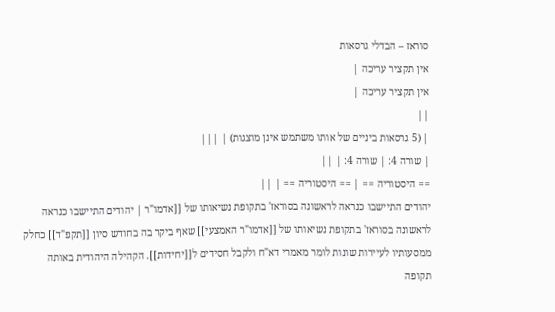סוראז – הבדלי גרסאות
אין תקציר עריכה |
אין תקציר עריכה |
||
| (5 גרסאות ביניים של אותו משתמש אינן מוצגות) | |||
| שורה 4: | שורה 4: | ||
== היסטוריה == | == היסטוריה == | ||
יהודים התיישבו כנראה לראשונה בסוראז' בתקופת נשיאותו של [[אדמו"ר | יהודים התיישבו כנראה לראשונה בסוראז' בתקופת נשיאותו של [[אדמו"ר האמצעי]] שאף ביקר בה בחודש סיון [[תקפ"ד]] כחלק ממסעותיו לעיירות שונות לומר מאמרי דא"ח ולקבל חסידים ל[[יחידות]]. הקהילה היהודית באותה תקופה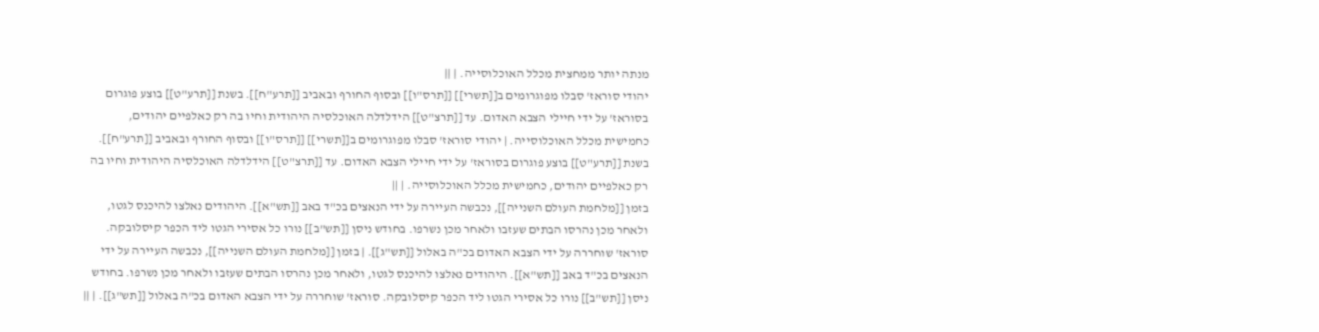מנתה יותר ממחצית מכלל האוכלוסייה. | ||
יהודי סוראז' סבלו מפוגרומים ב[[תשרי]] [[תרס"ו]] ובסוף החורף ובאביב [[תרע"ח]]. בשנת [[תרע"ט]] בוצע פוגרום בסוראז' על ידי חיילי הצבא האדום. עד [[תרצ"ט]] הידלדלה האוכלסיה היהודית וחיו בה רק כאלפיים יהודים, כחמישית מכלל האוכלוסייה. | יהודי סוראז' סבלו מפוגרומים ב[[תשרי]] [[תרס"ו]] ובסוף החורף ובאביב [[תרע"ח]]. בשנת [[תרע"ט]] בוצע פוגרום בסוראז' על ידי חיילי הצבא האדום. עד [[תרצ"ט]] הידלדלה האוכלסיה היהודית וחיו בה רק כאלפיים יהודים, כחמישית מכלל האוכלוסייה. | ||
בזמן [[מלחמת העולם השנייה]], נכבשה העיירה על ידי הנאצים בכ"ד באב [[תש"א]]. היהודים נאלצו להיכנס לגטו, ולאחר מכן נהרסו הבתים שעזבו ולאחר מכן נשרפו. בחודש ניסן [[תש"ב]] נורו כל אסירי הגטו ליד הכפר קיסלובקה. סוראז' שוחררה על ידי הצבא האדום בכ"ה באלול [[תש"ג]]. | בזמן [[מלחמת העולם השנייה]], נכבשה העיירה על ידי הנאצים בכ"ד באב [[תש"א]]. היהודים נאלצו להיכנס לגטו, ולאחר מכן נהרסו הבתים שעזבו ולאחר מכן נשרפו. בחודש ניסן [[תש"ב]] נורו כל אסירי הגטו ליד הכפר קיסלובקה. סוראז' שוחררה על ידי הצבא האדום בכ"ה באלול [[תש"ג]]. | ||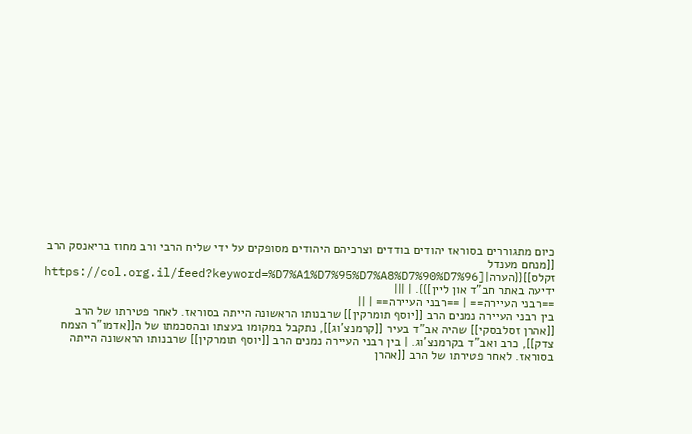כיום מתגוררים בסוראז יהודים בודדים וצרכיהם היהודים מסופקים על ידי שליח הרבי ורב מחוז בריאנסק הרב [[מנחם מענדל זקלס]]{{הערה|[https://col.org.il/feed?keyword=%D7%A1%D7%95%D7%A8%D7%90%D7%96 ידיעה באתר חב"ד און ליין]}}. | |||
==רבני העיירה== | ==רבני העיירה== | ||
בין רבני העיירה נמנים הרב [[יוסף תומרקין]] שרבנותו הראשונה הייתה בסוראז. לאחר פטירתו של הרב [[אהרן זסלבסקי]] שהיה אב"ד בעיר [[קרמנצ'וג]], נתקבל במקומו בעצתו ובהסכמתו של ה[[אדמו"ר הצמח צדק]], כרב ואב"ד בקרמנצ'וג. | בין רבני העיירה נמנים הרב [[יוסף תומרקין]] שרבנותו הראשונה הייתה בסוראז. לאחר פטירתו של הרב [[אהרן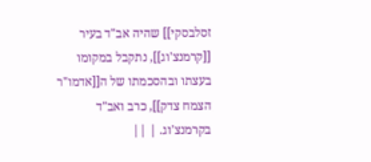זסלבסקי]] שהיה אב"ד בעיר [[קרמנצ'וג]], נתקבל במקומו בעצתו ובהסכמתו של ה[[אדמו"ר הצמח צדק]], כרב ואב"ד בקרמנצ'וג. | ||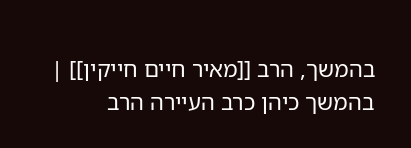בהמשך, הרב [[מאיר חיים חייקין]] | בהמשך כיהן כרב העיירה הרב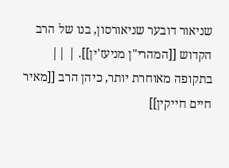שניאור דובער שניאורסון, בנו של הרב הקדוש [[המהרי"ן מניעז'ין]]. | ||
בתקופה מאוחרת יותר, כיהן הרב [[מאיר חיים חייקין]]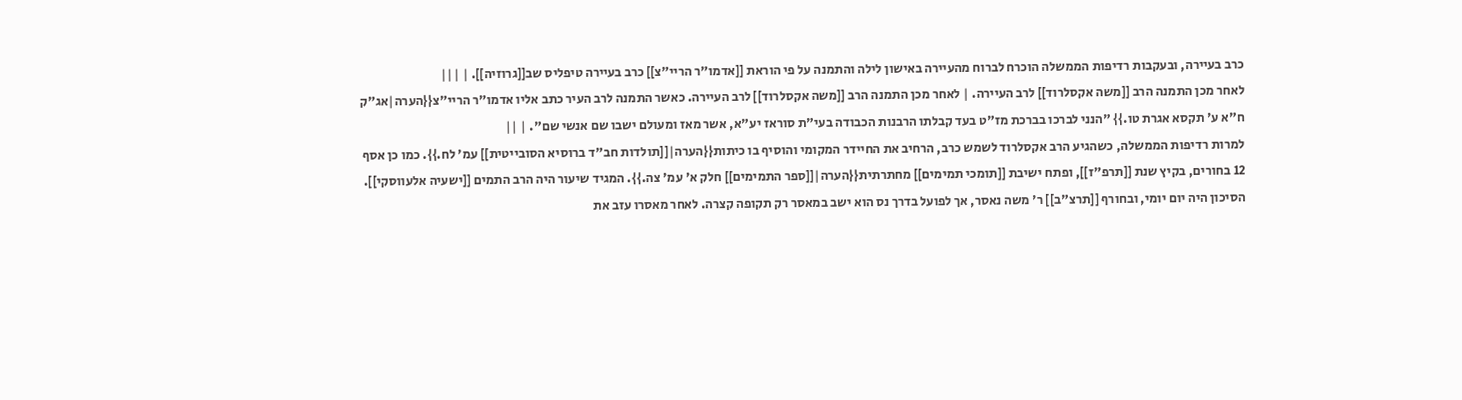כרב בעיירה, ובעקבות רדיפות הממשלה הוכרח לברוח מהעיירה באישון לילה והתמנה על פי הוראת [[אדמו"ר הריי"צ]] כרב בעיירה טיפליס שב[[גרוזיה]]. | |||
לאחר מכן התמנה הרב [[משה אקסלרוד]] לרב העיירה. | לאחר מכן התמנה הרב [[משה אקסלרוד]] לרב העיירה. כאשר התמנה לרב העיר כתב אליו אדמו"ר הריי"צ{{הערה|אג"ק ח"א ע' תקסא אגרת טו.}} "הנני לברכו בברכת מז"ט בעד קבלתו הרבנות הכבודה בעי"ת סוראז יע"א, אשר מאז ומעולם ישבו שם אנשי שם". | ||
למרות רדיפות הממשלה, כשהגיע הרב אקסלרוד לשמש כרב, הרחיב את החיידר המקומי והוסיף בו כיתות{{הערה|[[תולדות חב"ד ברוסיא הסובייטית]] עמ' לח.}}. כמו כן אסף 12 בחורים, בקיץ שנת [[תרפ"ז]], ופתח ישיבת [[תומכי תמימים]] מחתרתית{{הערה|[[ספר התמימים]] חלק א' עמ' צה.}}. המגיד שיעור היה הרב התמים [[ישעיה אלעווסקי]]. הסיכון היה יום יומי, ובחורף [[תרצ"ב]] ר' משה נאסר, אך לפועל בדרך נס הוא ישב במאסר רק תקופה קצרה. לאחר מאסרו עזב את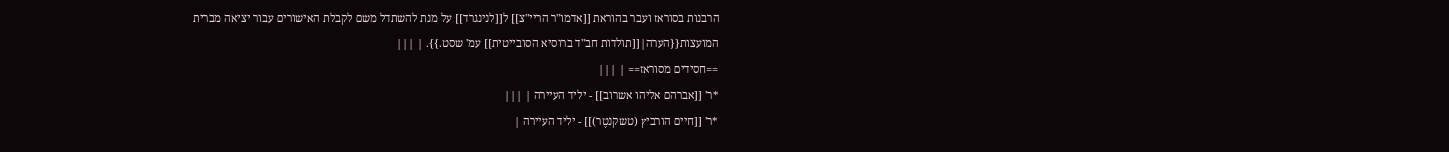הרבנות בסוראז ועבר בהוראת [[אדמו"ר הריי"צ]] ל[[לנינגרד]] על מנת להשתדל משם לקבלת האישורים עבור יציאה מברית המועצות{{הערה|[[תולדות חב"ד ברוסיא הסובייטית]] עמ' שסט.}}. | |||
==חסידים מסוראז== | |||
*ר' [[אברהם אליהו אשרוב]] - יליד העיירה | |||
*ר' [[חיים הורביץ (טשקנטֶר)]] - יליד העיירה |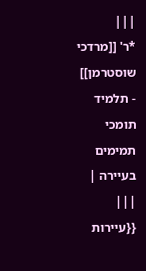|||
*ר' [[מרדכי שוסטרמן]] - תלמיד תומכי תמימים בעיירה | |||
{{עיירות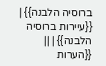ברוסיה הלבנה}} | {{עיירות ברוסיה הלבנה}} | ||
{{הערות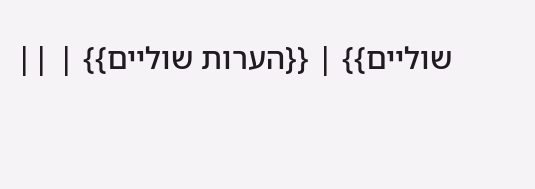שוליים}} | {{הערות שוליים}} | ||